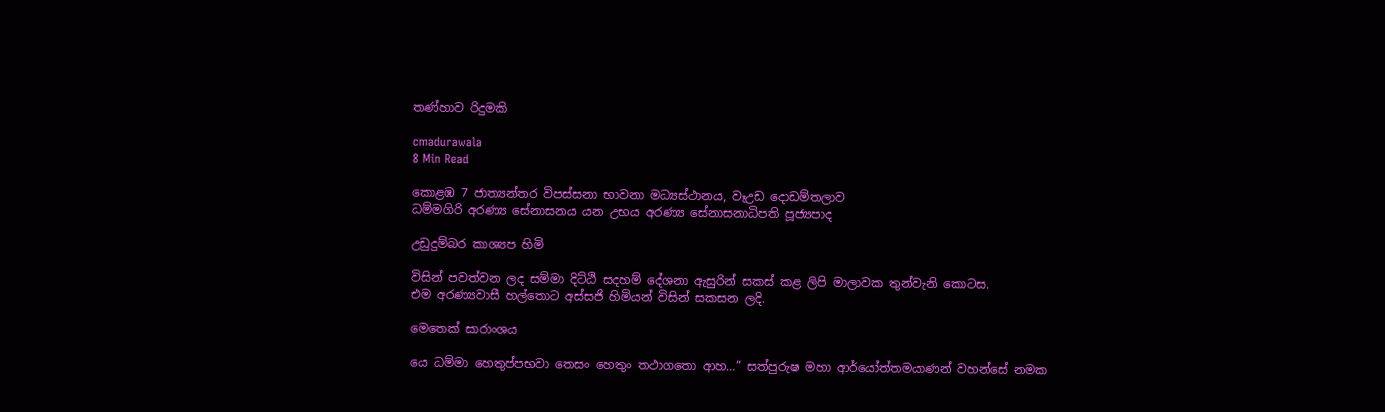තණ්හාව රිදුමකි

cmadurawala
8 Min Read

කොළඹ 7 ජාත්‍යන්තර විපස්සනා භාවනා මධ්‍යස්ථානය, වෑඋඩ දොඩම්තලාව
ධම්මගිරි අරණ්‍ය සේනාසනය යන උභය අරණ්‍ය සේනාසනාධිපති පූජ්‍යපාද

උඩුදුම්බර කාශ්‍යප හිමි

විසින් පවත්වන ලද සම්මා දිට්ඨි සදහම් දේශනා ඇසුරින් සකස් කළ ලිපි මාලාවක තුන්වැනි කොටස.
එම අරණ්‍යවාසී හල්තොට අස්සජි හිමියන් විසින් සකසන ලදි.

මෙතෙක් සාරාංශය

යෙ ධම්මා හෙතුප්පභවා තෙසං හෙතුං තථාගතො ආහ…” සත්පුරුෂ මහා ආර්යෝත්තමයාණන් වහන්සේ නමක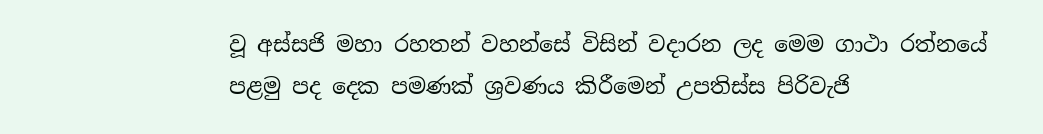වූ අස්සජි මහා රහතන් වහන්සේ විසින් වදාරන ලද මෙම ගාථා රත්නයේ පළමු පද දෙක පමණක් ශ්‍රවණය කිරීමෙන් උපතිස්ස පිරිවැජි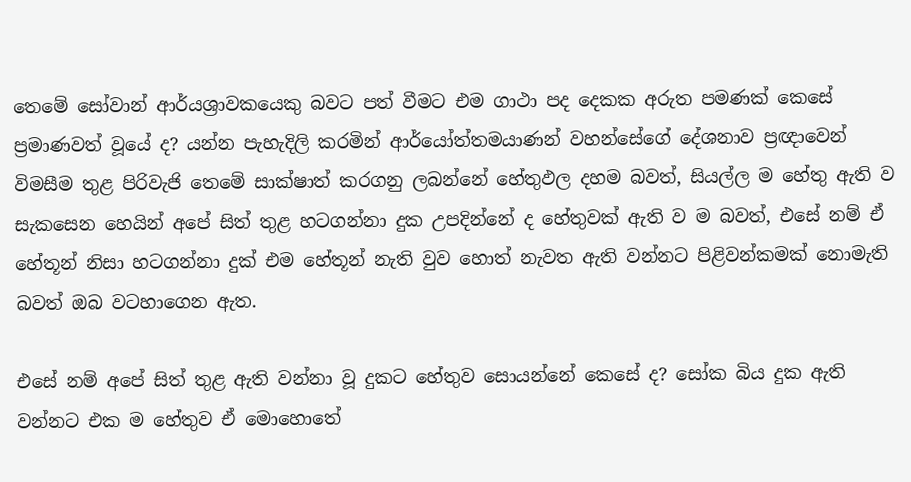තෙමේ සෝවාන් ආර්යශ්‍රාවකයෙකු බවට පත් වීමට එම ගාථා පද දෙකක අරුත පමණක් කෙසේ ප්‍රමාණවත් වූයේ ද? යන්න පැහැදිලි කරමින් ආර්යෝත්තමයාණන් වහන්සේගේ දේශනාව ප්‍රඥාවෙන් විමසීම තුළ පිරිවැජි තෙමේ සාක්ෂාත් කරගනු ලබන්නේ හේතුඵල දහම බවත්, සියල්ල ම හේතු ඇති ව සැකසෙන හෙයින් අපේ සිත් තුළ හටගන්නා දුක උපදින්නේ ද හේතුවක් ඇති ව ම බවත්, එසේ නම් ඒ හේතූන් නිසා හටගන්නා දුක් එම හේතූන් නැති වුව හොත් නැවත ඇති වන්නට පිළිවන්කමක් නොමැති බවත් ඔබ වටහාගෙන ඇත.

එසේ නම් අපේ සිත් තුළ ඇති වන්නා වූ දුකට හේතුව සොයන්නේ කෙසේ ද? සෝක බිය දුක ඇති වන්නට එක ම හේතුව ඒ මොහොතේ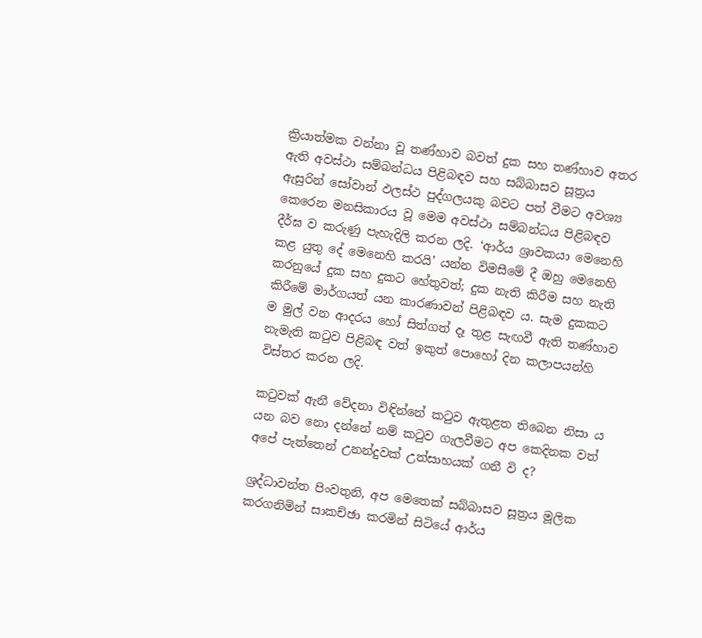ක්‍රියාත්මක වන්නා වූ තණ්හාව බවත් දුක සහ තණ්හාව අතර ඇති අවස්ථා සම්බන්ධය පිළිබඳව සහ සබ්බාසව සූත්‍රය ඇසුරින් සෝවාන් ඵලස්ථ පුද්ගලයකු බවට පත් වීමට අවශ්‍ය කෙරෙන මනසිකාරය වූ මෙම අවස්ථා සම්බන්ධය පිළිබඳව දීර්ඝ ව කරුණු පැහැදිලි කරන ලදි. ‘ආර්ය ශ්‍රාවකයා මෙනෙහි කළ යුතු දේ මෙනෙහි කරයි’ යන්න විමසීමේ දී ඔහු මෙනෙහි කරනුයේ දුක සහ දුකට හේතුවත්; දුක නැති කිරීම සහ නැති කිරීමේ මාර්ගයත් යන කාරණාවන් පිළිබඳව ය. සැම දුකකට ම මුල් වන ආදරය හෝ සිත්ගත් දෑ තුළ සැඟවී ඇති තණ්හාව නැමැති කටුව පිළිබඳ වත් ඉකුත් පොහෝ දින කලාපයන්හි විස්තර කරන ලදි.

කටුවක් ඇනී වේදනා විඳින්නේ කටුව ඇතුළත තිබෙන නිසා ය යන බව නො දන්නේ නම් කටුව ගැලවීමට අප කෙදිනක වත් අපේ පැත්තෙන් උනන්දුවක් උත්සාහයක් ගනී වි ද?

ශ්‍රද්ධාවන්ත පිංවතුනි, අප මෙතෙක් සබ්බාසව සූත්‍රය මූලික කරගනිමින් සාකච්ඡා කරමින් සිටියේ ආර්ය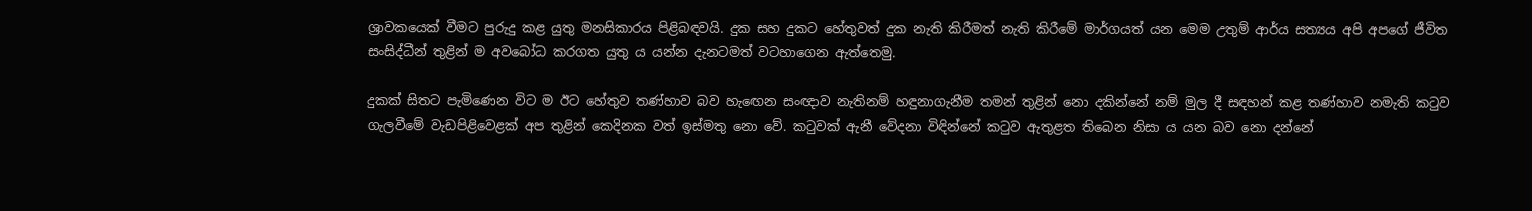ශ්‍රාවකයෙක් වීමට පුරුදු කළ යුතු මනසිකාරය පිළිබඳවයි. දුක සහ දුකට හේතුවත් දුක නැති කිරීමත් නැති කිරීමේ මාර්ගයත් යන මෙම උතුම් ආර්ය සත්‍යය අපි අපගේ ජීවිත සංසිද්ධීන් තුළින් ම අවබෝධ කරගත යුතු ය යන්න දැනටමත් වටහාගෙන ඇත්තෙමු.

දුකක් සිතට පැමිණෙන විට ම ඊට හේතුව තණ්හාව බව හැඟෙන සංඥාව නැතිනම් හඳුනාගැනීම තමන් තුළින් නො දකින්නේ නම් මුල දී සඳහන් කළ තණ්හාව නමැති කටුව ගැලවීමේ වැඩපිළිවෙළක් අප තුළින් කෙදිනක වත් ඉස්මතු නො වේ. කටුවක් ඇනී වේදනා විඳින්නේ කටුව ඇතුළත තිබෙන නිසා ය යන බව නො දන්නේ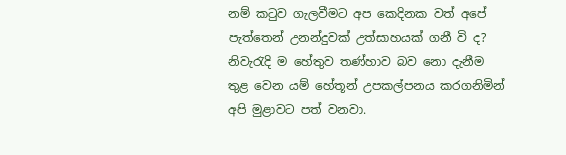නම් කටුව ගැලවීමට අප කෙදිනක වත් අපේ පැත්තෙන් උනන්දුවක් උත්සාහයක් ගනී වි ද? නිවැරැදි ම හේතුව තණ්හාව බව නො දැනීම තුළ වෙන යම් හේතූන් උපකල්පනය කරගනිමින් අපි මුළාවට පත් වනවා.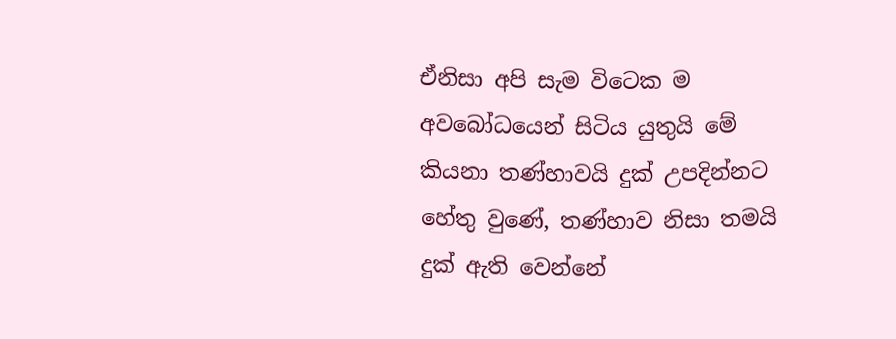ඒනිසා අපි සැම විටෙක ම අවබෝධයෙන් සිටිය යුතුයි මේ කියනා තණ්හාවයි දුක් උපදින්නට හේතු වුණේ, තණ්හාව නිසා තමයි දුක් ඇති වෙන්නේ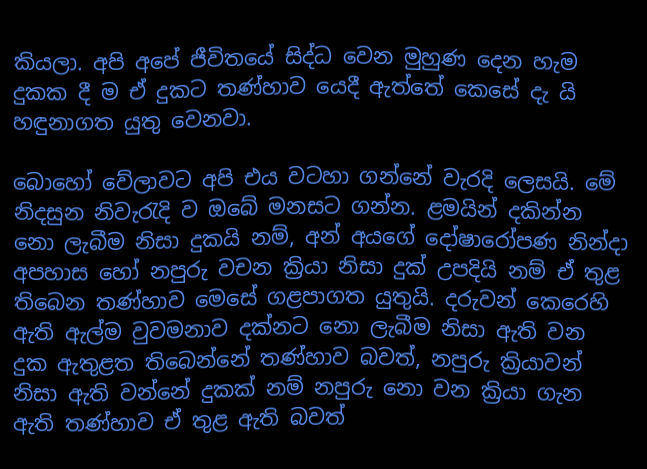කියලා. අපි අපේ ජීවිතයේ සිද්ධ වෙන මුහුණ දෙන හැම දුකක දී ම ඒ දුකට තණ්හාව යෙදී ඇත්තේ කෙසේ දැ යි හඳුනාගත යුතු වෙනවා.

බොහෝ වේලාවට අපි එය වටහා ගන්නේ වැරදි ලෙසයි. මේ නිදසුන නිවැරැදි ව ඔබේ මනසට ගන්න. ළමයින් දකින්න නො ලැබීම නිසා දුකයි නම්, අන් අයගේ දෝෂාරෝපණ නින්දා අපහාස හෝ නපුරු වචන ක්‍රියා නිසා දුක් උපදියි නම් ඒ තුළ තිබෙන තණ්හාව මෙසේ ගළපාගත යුතුයි. දරුවන් කෙරෙහි ඇති ඇල්ම වුවමනාව දක්නට නො ලැබීම නිසා ඇති වන දුක ඇතුළත තිබෙන්නේ තණ්හාව බවත්, නපුරු ක්‍රියාවන් නිසා ඇති වන්නේ දුකක් නම් නපුරු නො වන ක්‍රියා ගැන ඇති තණ්හාව ඒ තුළ ඇති බවත්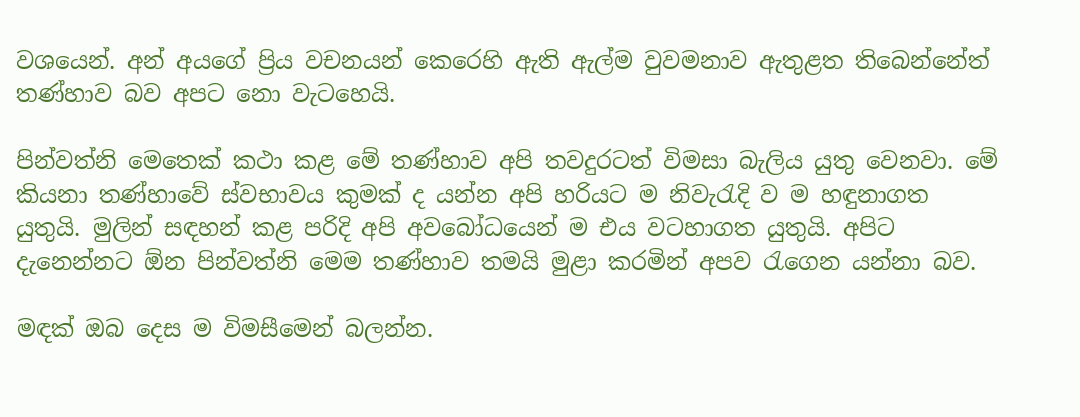වශයෙන්. අන් අයගේ ප්‍රිය වචනයන් කෙරෙහි ඇති ඇල්ම වුවමනාව ඇතුළත තිබෙන්නේත් තණ්හාව බව අපට නො වැටහෙයි.

පින්වත්නි මෙතෙක් කථා කළ මේ තණ්හාව අපි තවදුරටත් විමසා බැලිය යුතු වෙනවා. මේ කියනා තණ්හාවේ ස්වභාවය කුමක් ද යන්න අපි හරියට ම නිවැරැදි ව ම හඳුනාගත යුතුයි. මුලින් සඳහන් කළ පරිදි අපි අවබෝධයෙන් ම එය වටහාගත යුතුයි. අපිට දැනෙන්නට ඕන පින්වත්නි මෙම තණ්හාව තමයි මුළා කරමින් අපව රැගෙන යන්නා බව.

මඳක් ඔබ දෙස ම විමසීමෙන් බලන්න.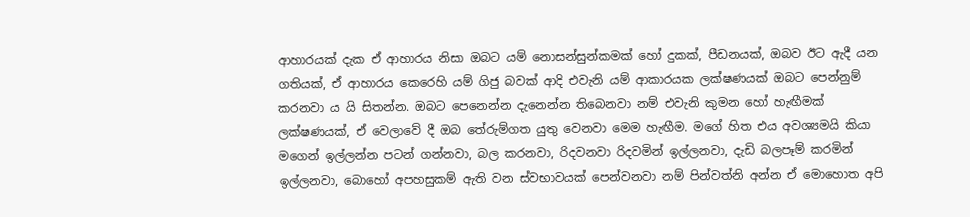ආහාරයක් දැක ඒ ආහාරය නිසා ඔබට යම් නොසන්සුන්කමක් හෝ දුකක්, පීඩනයක්, ඔබව ඊට ඇදී යන ගතියක්, ඒ ආහාරය කෙරෙහි යම් ගිජු බවක් ආදි එවැනි යම් ආකාරයක ලක්ෂණයක් ඔබට පෙන්නුම් කරනවා ය යි සිතන්න. ඔබට පෙනෙන්න දැනෙන්න තිබෙනවා නම් එවැනි කුමන හෝ හැඟීමක් ලක්ෂණයක්, ඒ වෙලාවේ දී ඔබ තේරුම්ගත යුතු වෙනවා මෙම හැඟීම. මගේ හිත එය අවශ්‍යමයි කියා මගෙන් ඉල්ලන්න පටන් ගන්නවා, බල කරනවා, රිදවනවා රිදවමින් ඉල්ලනවා, දැඩි බලපෑම් කරමින් ඉල්ලනවා, බොහෝ අපහසුකම් ඇති වන ස්වභාවයක් පෙන්වනවා නම් පින්වත්නි අන්න ඒ මොහොත අපි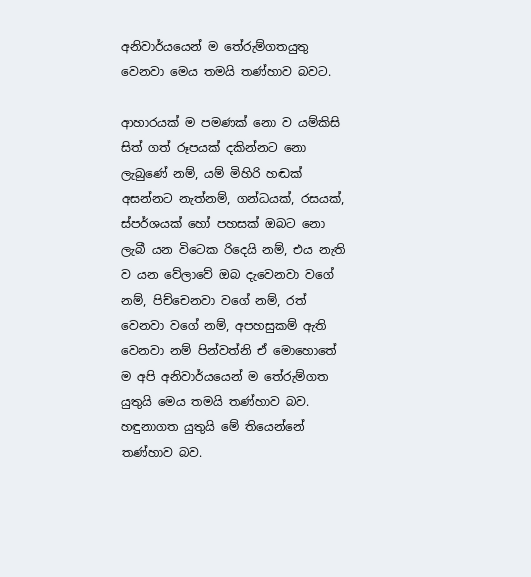අනිවාර්යයෙන් ම තේරුම්ගතයුතු වෙනවා මෙය තමයි තණ්හාව බවට.

ආහාරයක් ම පමණක් නො ව යම්කිසි සිත් ගත් රූපයක් දකින්නට නො ලැබුණේ නම්, යම් මිහිරි හඬක් අසන්නට නැත්නම්, ගන්ධයක්, රසයක්, ස්පර්ශයක් හෝ පහසක් ඔබට නො ලැබී යන විටෙක රිදෙයි නම්, එය නැති ව යන වේලාවේ ඔබ දැවෙනවා වගේ නම්, පිච්චෙනවා වගේ නම්, රත් වෙනවා වගේ නම්, අපහසුකම් ඇති වෙනවා නම් පින්වත්නි ඒ මොහොතේ ම අපි අනිවාර්යයෙන් ම තේරුම්ගත යුතුයි මෙය තමයි තණ්හාව බව. හඳුනාගත යුතුයි මේ තියෙන්නේ තණ්හාව බව.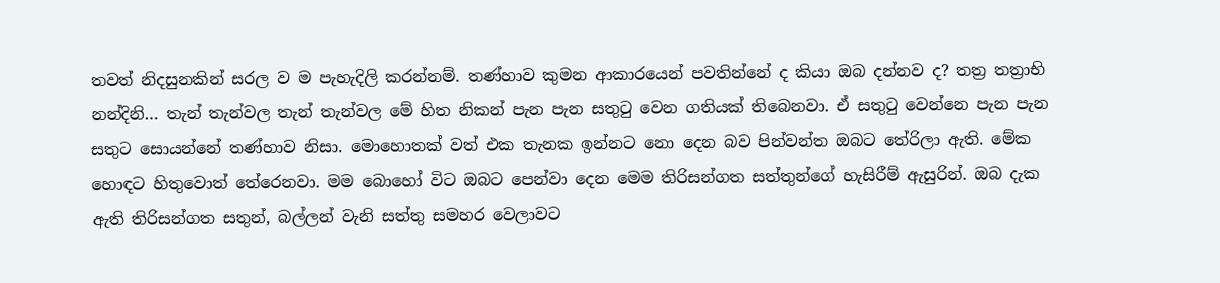තවත් නිදසුනකින් සරල ව ම පැහැදිලි කරන්නම්. තණ්හාව කුමන ආකාරයෙන් පවතින්නේ ද කියා ඔබ දන්නව ද? තත්‍ර තත්‍රාභි නන්දිනි… තැන් තැන්වල තැන් තැන්වල මේ හිත නිකන් පැන පැන සතුටු වෙන ගතියක් තිබෙනවා. ඒ සතුටු වෙන්නෙ පැන පැන සතුට සොයන්නේ තණ්හාව නිසා. මොහොතක් වත් එක තැනක ඉන්නට නො දෙන බව පින්වන්ත ඔබට තේරිලා ඇති. මේක හොඳට හිතුවොත් තේරෙනවා. මම බොහෝ විට ඔබට පෙන්වා දෙන මෙම තිරිසන්ගත සත්තුන්ගේ හැසිරීම් ඇසුරින්. ඔබ දැක ඇති තිරිසන්ගත සතුන්, බල්ලන් වැනි සත්තු සමහර වෙලාවට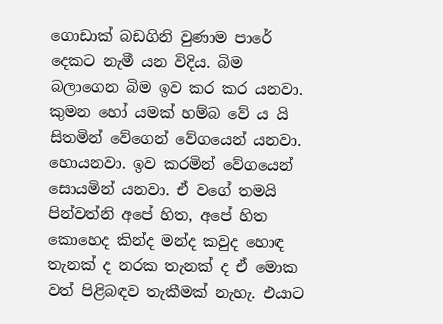ගොඩාක් බඩගිනි වුණාම පාරේ දෙකට නැමී යන විදිය. බිම බලාගෙන බිම ඉව කර කර යනවා. කුමන හෝ යමක් හම්බ වේ ය යි සිතමින් වේගෙන් වේගයෙන් යනවා. හොයනවා. ඉව කරමින් වේගයෙන් සොයමින් යනවා. ඒ වගේ තමයි පින්වත්නි අපේ හිත, අපේ හිත කොහෙද කින්ද මන්ද කවුද හොඳ තැනක් ද නරක තැනක් ද ඒ මොක වත් පිළිබඳව තැකීමක් නැහැ. එයාට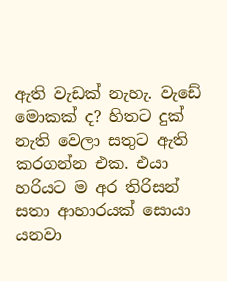ඇති වැඩක් නැහැ. වැඩේ මොකක් ද? හිතට දුක් නැති වෙලා සතුට ඇති කරගන්න එක. එයා හරියට ම අර තිරිසන් සතා ආහාරයක් සොයා යනවා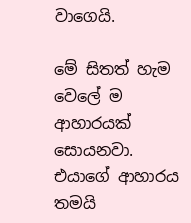වාගෙයි.

මේ සිතත් හැම වෙලේ ම ආහාරයක් සොයනවා. එයාගේ ආහාරය තමයි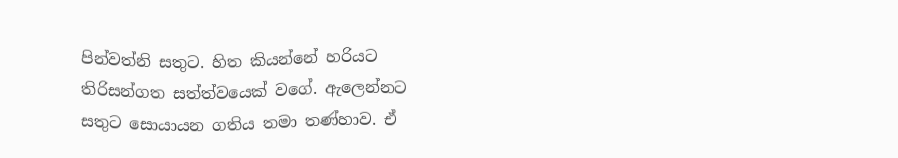පින්වත්නි සතුට. හිත කියන්නේ හරියට තිරිසන්ගත සත්ත්වයෙක් වගේ. ඇලෙන්නට සතුට සොයායන ගතිය තමා තණ්හාව. ඒ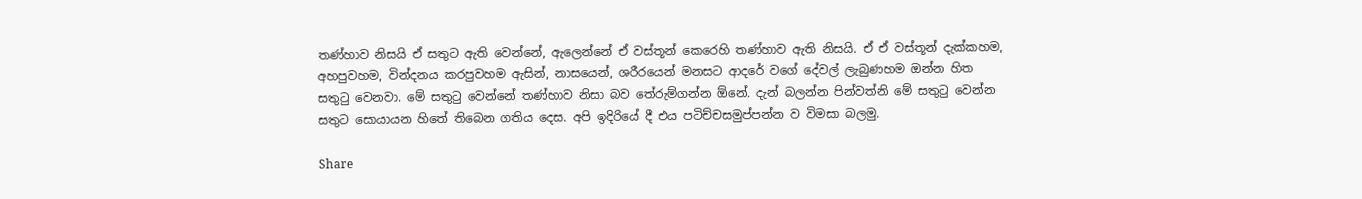තණ්හාව නිසයි ඒ සතුට ඇති වෙන්නේ, ඇලෙන්නේ ඒ වස්තූන් කෙරෙහි තණ්හාව ඇති නිසයි. ඒ ඒ වස්තූන් දැක්කහම, අහපුවහම, වින්දනය කරපුවහම ඇසින්, නාසයෙන්, ශරීරයෙන් මනසට ආදරේ වගේ දේවල් ලැබුණහම ඔන්න හිත සතුටු වෙනවා. මේ සතුටු වෙන්නේ තණ්හාව නිසා බව තේරුම්ගන්න ඕනේ. දැන් බලන්න පින්වත්නි මේ සතුටු වෙන්න සතුට සොයායන හිතේ තිබෙන ගතිය දෙස. අපි ඉදිරියේ දී එය පටිච්චසමුප්පන්න ව විමසා බලමු.

Share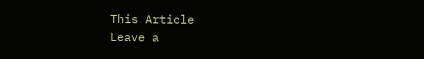This Article
Leave a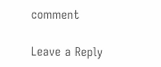comment

Leave a Reply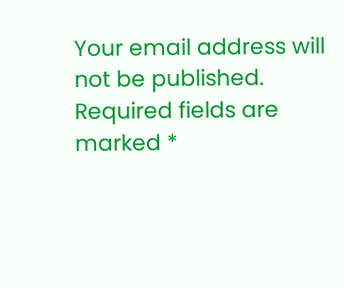Your email address will not be published. Required fields are marked *